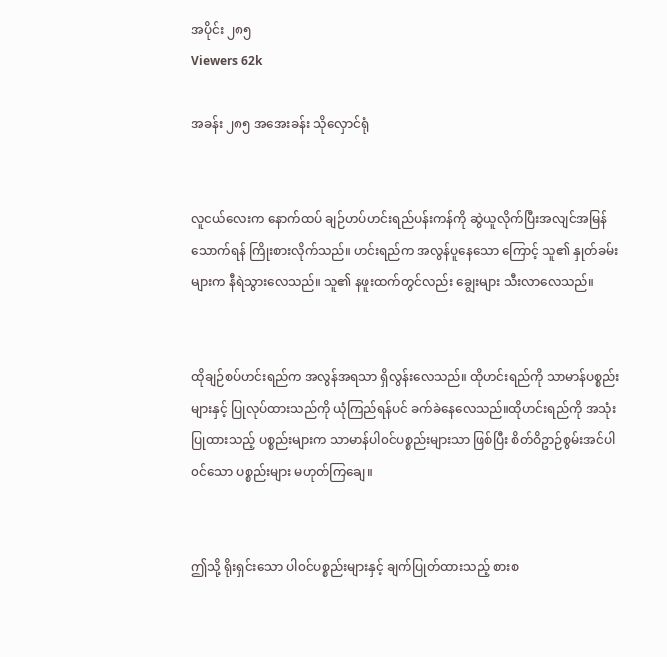အပိုင်း ၂၈၅
Viewers 62k

အခန်း ၂၈၅ အအေးခန်း သိုလှောင်ရုံ


လူငယ်လေးက နောက်ထပ် ချဉ်ဟပ်ဟင်းရည်ပန်းကန်ကို ဆွဲယူလိုက်ပြီးအလျင်အမြန်သောက်ရန် ကြိုးစားလိုက်သည်။ ဟင်းရည်က အလွန်ပူနေသော ကြောင့် သူ၏ နှုတ်ခမ်းများက နီရဲသွားလေသည်။ သူ၏ နဖူးထက်တွင်လည်း ချွေးများ သီးလာလေသည်။


ထိုချဉ်စပ်ဟင်းရည်က အလွန်အရသာ ရှိလွန်းလေသည်။ ထိုဟင်းရည်ကို သာမာန်ပစ္စည်းများနှင့် ပြုလုပ်ထားသည်ကို ယုံကြည်ရန်ပင် ခက်ခဲနေလေသည်။ထိုဟင်းရည်ကို အသုံးပြုထားသည့် ပစ္စည်းများက သာမာန်ပါ၀င်ပစ္စည်းများသာ ဖြစ်ပြီး စိတ်ဝိဥာဉ်စွမ်းအင်ပါ၀င်သော ပစ္စည်းများ မဟုတ်ကြချေ။


ဤသို့ ရိုးရှင်းသော ပါ၀င်ပစ္စည်းများနှင့် ချက်ပြုတ်ထားသည့် စားစ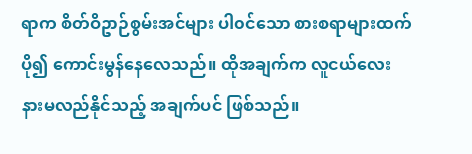ရာက စိတ်ဝိဥာဉ်စွမ်းအင်များ ပါ၀င်သော စားစရာများထက် ပို၍ ကောင်းမွန်နေလေသည်။ ထိုအချက်က လူငယ်လေး နားမလည်နိုင်သည့် အချက်ပင် ဖြစ်သည်။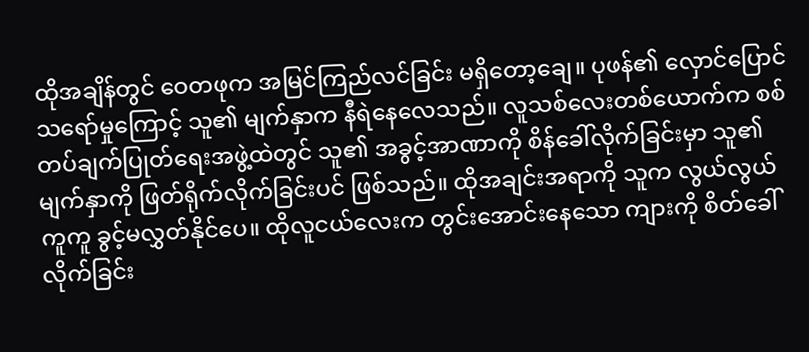ထိုအချိန်တွင် ဝေတဖုက အမြင်ကြည်လင်ခြင်း မရှိတော့ချေ။ ပုဖန်၏ လှောင်ပြောင်သရော်မှုကြောင့် သူ၏ မျက်နှာက နီရဲနေလေသည်။ လူသစ်လေးတစ်ယောက်က စစ်တပ်ချက်ပြုတ်ရေးအဖွဲ့ထဲတွင် သူ၏ အခွင့်အာဏာကို စိန်ခေါ်လိုက်ခြင်းမှာ သူ၏ မျက်နှာကို ဖြတ်ရိုက်လိုက်ခြင်းပင် ဖြစ်သည်။ ထိုအချင်းအရာကို သူက လွယ်လွယ်ကူကူ ခွင့်မလွှတ်နိုင်ပေ။ ထိုလူငယ်လေးက တွင်းအောင်းနေသော ကျားကို စိတ်ခေါ်လိုက်ခြင်း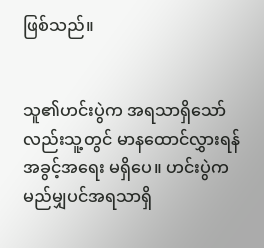ဖြစ်သည်။


သူ၏ဟင်းပွဲက အရသာရှိသော်လည်းသူ့တွင် မာနထောင်လွှားရန် အခွင့်အရေး မရှိပေ။ ဟင်းပွဲက မည်မျှပင်အရသာရှိ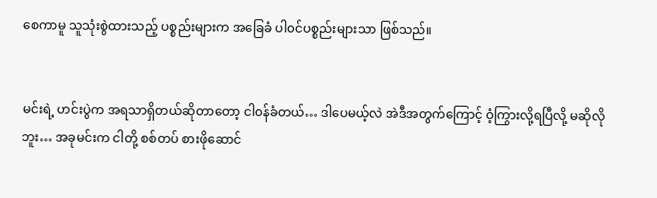စေကာမူ သူသုံးစွဲထားသည့် ပစ္စည်းများက အခြေခံ ပါ၀င်ပစ္စည်းများသာ ဖြစ်သည်။


မင်းရဲ့ ဟင်းပွဲက အရသာရှိတယ်ဆိုတာတော့ ငါ၀န်ခံတယ်… ဒါပေမယ့်လဲ အဲဒီအတွက်ကြောင့် ဝံ့ကြွားလို့ရပြီလို့ မဆိုလိုဘူး… အခုမင်းက ငါတို့ စစ်တပ် စားဖိုဆောင်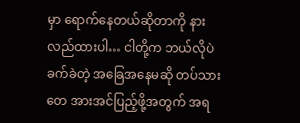မှာ ရောက်နေတယ်ဆိုတာကို နားလည်ထားပါ… ငါတို့က ဘယ်လိုပဲ ခက်ခဲတဲ့ အခြေအနေမဆို တပ်သားတေ အားအင်ပြည့်ဖို့အတွက် အရ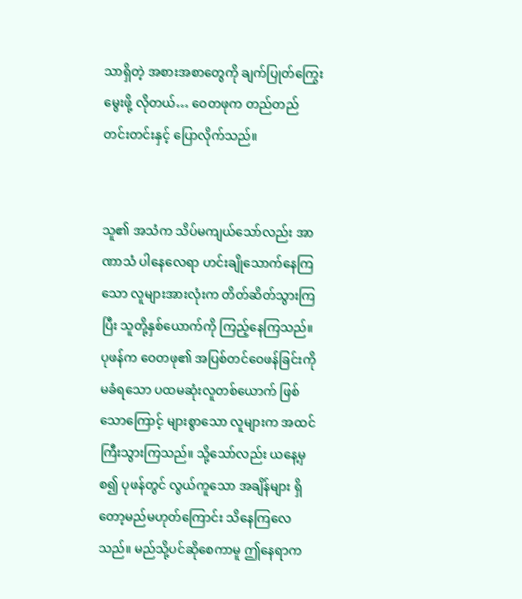သာရှိတဲ့ အစားအစာတွေကို ချက်ပြုတ်ကြွေးမွေးဖို့ လိုတယ်… ဝေတဖုက တည်တည်တင်းတင်းနှင့် ပြောလိုက်သည်။


သူ၏ အသံက သိပ်မကျယ်သော်လည်း အာဏာသံ ပါနေလေရာ ဟင်းချိုသောက်နေကြသော လူများအားလုံးက တိတ်ဆိတ်သွားကြပြီး သူတို့နှစ်ယောက်ကို ကြည့်နေကြသည်။ ပုဖန်က ဝေတဖု၏ အပြစ်တင်ဝေဖန်ခြင်းကို မခံရသော ပထမဆုံးလူတစ်ယောက် ဖြစ်သောကြောင့် များစွာသော လူများက အထင်ကြီးသွားကြသည်။ သို့သော်လည်း ယနေ့မှစ၍ ပုဖန်တွင် လွယ်ကူသော အချိန်များ ရှိတော့မည်မဟုတ်ကြောင်း သိနေကြလေသည်။ မည်သို့ပင်ဆိုစေကာမူ ဤနေရာက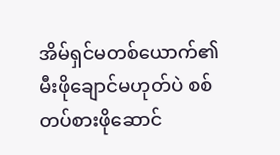အိမ်ရှင်မတစ်ယောက်၏ မီးဖိုချောင်မဟုတ်ပဲ စစ်တပ်စားဖိုဆောင်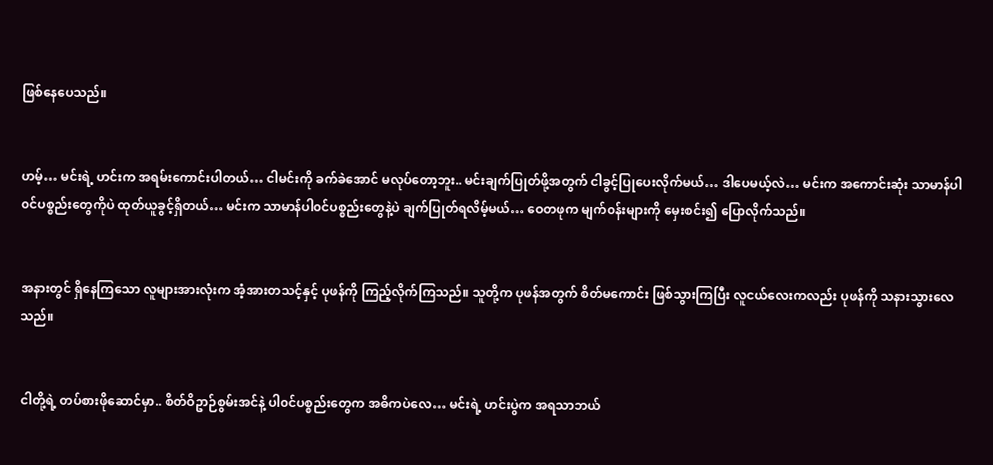ဖြစ်နေပေသည်။


ဟမ့်… မင်းရဲ့ ဟင်းက အရမ်းကောင်းပါတယ်… ငါမင်းကို ခက်ခဲအောင် မလုပ်တော့ဘူး.. မင်းချက်ပြုတ်ဖို့အတွက် ငါခွင့်ပြုပေးလိုက်မယ်… ဒါပေမယ့်လဲ… မင်းက အကောင်းဆုံး သာမာန်ပါ၀င်ပစ္စည်းတွေကိုပဲ ထုတ်ယူခွင့်ရှိတယ်… မင်းက သာမာန်ပါ၀င်ပစ္စည်းတွေနဲ့ပဲ ချက်ပြုတ်ရလိမ့်မယ်… ဝေတဖုက မျက်၀န်းများကို မှေးစင်း၍ ပြောလိုက်သည်။


အနားတွင် ရှိနေကြသော လူများအားလုံးက အံ့အားတသင့်နှင့် ပုဖန်ကို ကြည့်လိုက်ကြသည်။ သူတို့က ပုဖန်အတွက် စိတ်မကောင်း ဖြစ်သွားကြပြီး လူငယ်လေးကလည်း ပုဖန်ကို သနားသွားလေသည်။


ငါတို့ရဲ့ တပ်စားဖိုဆောင်မှာ.. စိတ်ဝိဥာဉ်စွမ်းအင်နဲ့ ပါ၀င်ပစ္စည်းတွေက အဓိကပဲလေ… မင်းရဲ့ ဟင်းပွဲက အရသာဘယ်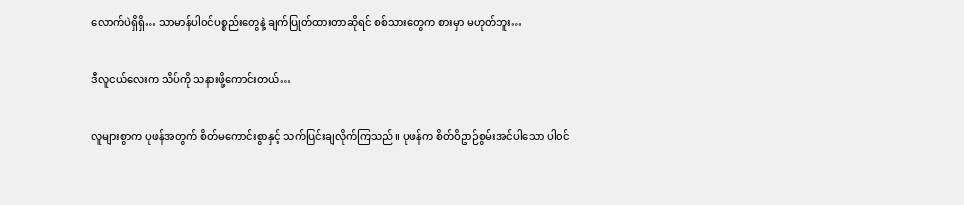လောက်ပဲရှိရှိ… သာမာန်ပါ၀င်ပစ္စည်းတွေနဲ့ ချက်ပြုတ်ထားတာဆိုရင် စစ်သားတွေက စားမှာ မဟုတ်ဘူး…


ဒီလူငယ်လေးက သိပ်ကို သနားဖို့ကောင်းတယ်…


လူများစွာက ပုဖန်အတွက် စိတ်မကောင်းစွာနှင့် သက်ပြင်းချလိုက်ကြသည်။ ပုဖန်က စိတ်ဝိဥာဉ်စွမ်းအင်ပါသော ပါ၀င်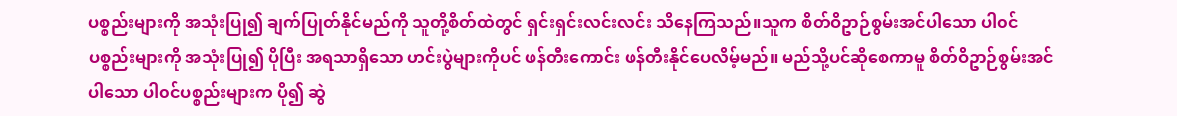ပစ္စည်းများကို အသုံးပြု၍ ချက်ပြုတ်နိုင်မည်ကို သူတို့စိတ်ထဲတွင် ရှင်းရှင်းလင်းလင်း သိနေကြသည်။သူက စိတ်ဝိဥာဉ်စွမ်းအင်ပါသော ပါ၀င်ပစ္စည်းများကို အသုံးပြု၍ ပိုပြီး အရသာရှိသော ဟင်းပွဲများကိုပင် ဖန်တီးကောင်း ဖန်တီးနိုင်ပေလိမ့်မည်။ မည်သို့ပင်ဆိုစေကာမူ စိတ်ဝိဥာဉ်စွမ်းအင်ပါသော ပါ၀င်ပစ္စည်းများက ပို၍ ဆွဲ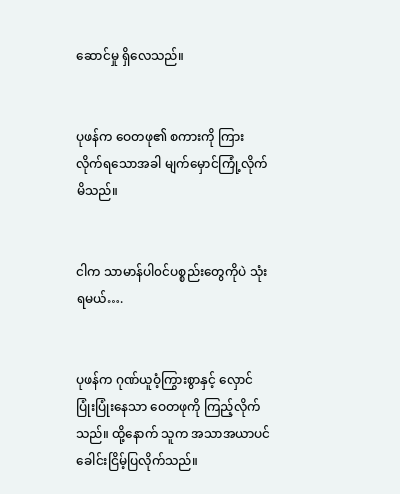ဆောင်မှု ရှိလေသည်။


ပုဖန်က ဝေတဖု၏ စကားကို ကြားလိုက်ရသောအခါ မျက်မှောင်ကြုံ့လိုက်မိသည်။


ငါက သာမာန်ပါ၀င်ပစ္စည်းတွေကိုပဲ သုံးရမယ်….


ပုဖန်က ဂုဏ်ယူဝံ့ကြွားစွာနှင့် လှောင်ပြုံးပြုံးနေသာ ဝေတဖုကို ကြည့်လိုက်သည်။ ထို့နောက် သူက အသာအယာပင် ခေါင်းငြိမ့်ပြလိုက်သည်။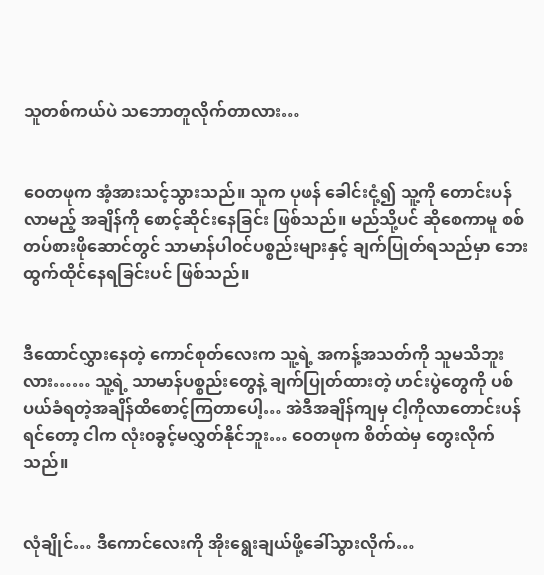သူတစ်ကယ်ပဲ သဘောတူလိုက်တာလား…


ဝေတဖုက အံ့အားသင့်သွားသည်။ သူက ပုဖန် ခေါင်းငုံ့၍ သူ့ကို တောင်းပန်လာမည့် အချိန်ကို စောင့်ဆိုင်းနေခြင်း ဖြစ်သည်။ မည်သို့ပင် ဆိုစေကာမူ စစ်တပ်စားဖိုဆောင်တွင် သာမာန်ပါ၀င်ပစ္စည်းများနှင့် ချက်ပြုတ်ရသည်မှာ ဘေးထွက်ထိုင်နေရခြင်းပင် ဖြစ်သည်။


ဒီထောင်လွှားနေတဲ့ ကောင်စုတ်လေးက သူ့ရဲ့ အကန့်အသတ်ကို သူမသိဘူးလား…… သူ့ရဲ့ သာမာန်ပစ္စည်းတွေနဲ့ ချက်ပြုတ်ထားတဲ့ ဟင်းပွဲတွေကို ပစ်ပယ်ခံရတဲ့အချိန်ထိစောင့်ကြတာပေါ့… အဲဒီအချိန်ကျမှ ငါ့ကိုလာတောင်းပန်ရင်တော့ ငါက လုံး၀ခွင့်မလွှတ်နိုင်ဘူး… ဝေတဖုက စိတ်ထဲမှ တွေးလိုက်သည်။


လုံချိုင်… ဒီကောင်လေးကို အိုးရွေးချယ်ဖို့ခေါ်သွားလိုက်…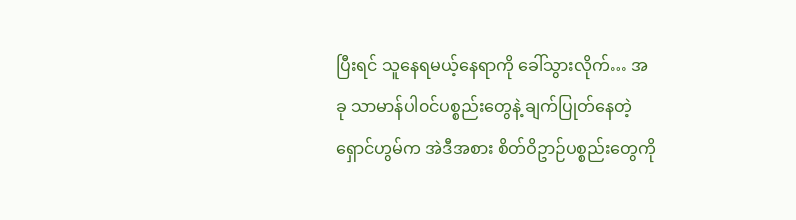ပြီးရင် သူနေရမယ့်နေရာကို ခေါ်သွားလိုက်… အခု သာမာန်ပါ၀င်ပစ္စည်းတွေနဲ့ ချက်ပြုတ်နေတဲ့ ရှောင်ဟွမ်က အဲဒီအစား စိတ်ဝိဥာဉ်ပစ္စည်းတွေကို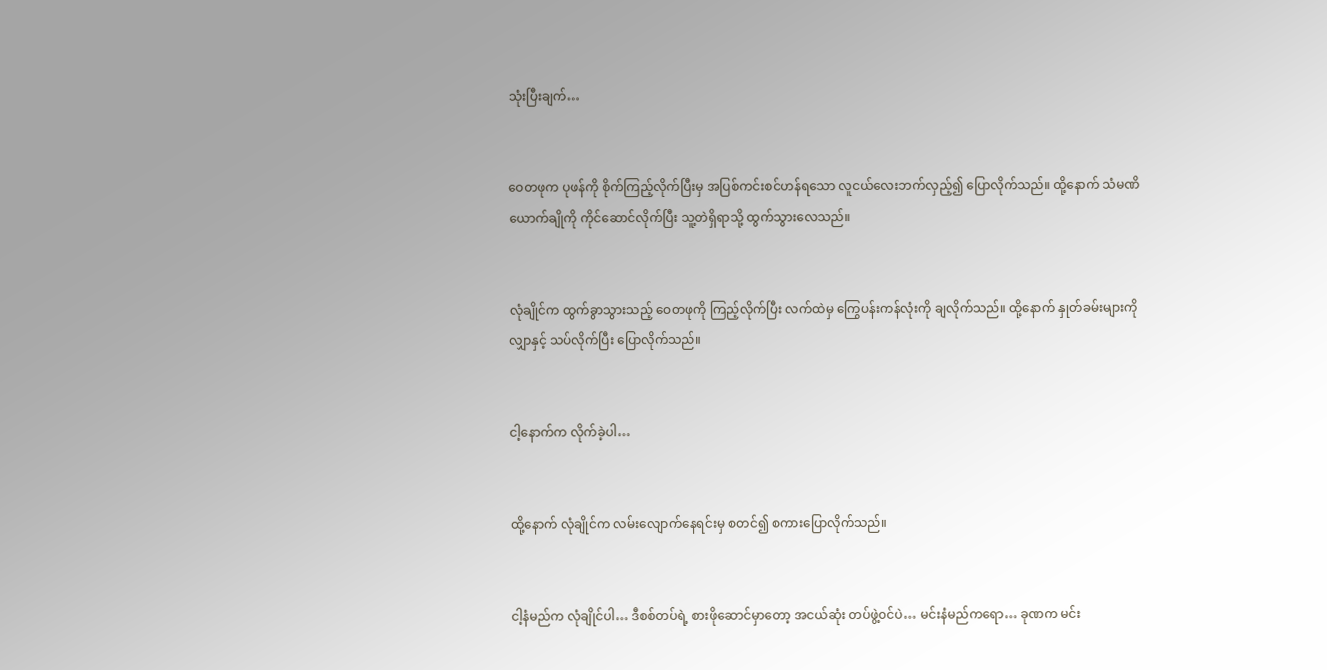သုံးပြီးချက်…


ဝေတဖုက ပုဖန်ကို စိုက်ကြည့်လိုက်ပြီးမှ အပြစ်ကင်းစင်ဟန်ရသော လူငယ်လေးဘက်လှည့်၍ ပြောလိုက်သည်။ ထို့နောက် သံမဏိယောက်ချိုကို ကိုင်ဆောင်လိုက်ပြီး သူ့တဲရှိရာသို့ ထွက်သွားလေသည်။


လုံချိုင်က ထွက်ခွာသွားသည့် ဝေတဖုကို ကြည့်လိုက်ပြီး လက်ထဲမှ ကြွေပန်းကန်လုံးကို ချလိုက်သည်။ ထို့နောက် နှုတ်ခမ်းများကို လျှာနှင့် သပ်လိုက်ပြီး ပြောလိုက်သည်။


ငါ့နောက်က လိုက်ခဲ့ပါ…


ထို့နောက် လုံချိုင်က လမ်းလျောက်နေရင်းမှ စတင်၍ စကားပြောလိုက်သည်။


ငါ့နံမည်က လုံချိုင်ပါ… ဒီစစ်တပ်ရဲ့ စားဖိုဆောင်မှာတော့ အငယ်ဆုံး တပ်ဖွဲ့၀င်ပဲ… မင်းနံမည်ကရော… ခုဏက မင်း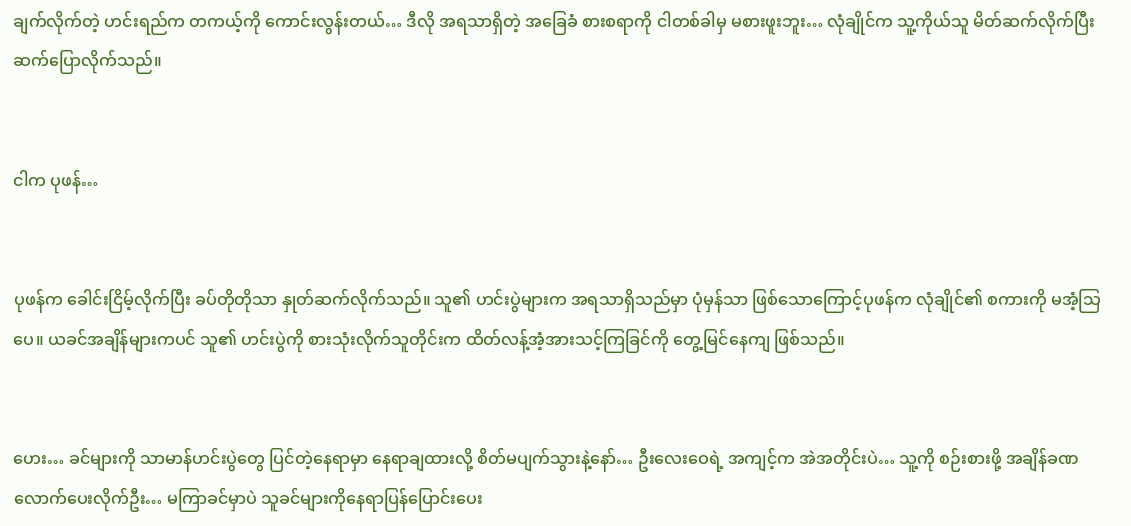ချက်လိုက်တဲ့ ဟင်းရည်က တကယ့်ကို ကောင်းလွန်းတယ်… ဒီလို အရသာရှိတဲ့ အခြေခံ စားစရာကို ငါတစ်ခါမှ မစားဖူးဘူး… လုံချိုင်က သူ့ကိုယ်သူ မိတ်ဆက်လိုက်ပြီး ဆက်ပြောလိုက်သည်။


ငါက ပုဖန်…


ပုဖန်က ခေါင်းငြိမ့်လိုက်ပြီး ခပ်တိုတိုသာ နှုတ်ဆက်လိုက်သည်။ သူ၏ ဟင်းပွဲများက အရသာရှိသည်မှာ ပုံမှန်သာ ဖြစ်သောကြောင့်ပုဖန်က လုံချိုင်၏ စကားကို မအံ့သြပေ။ ယခင်အချိန်များကပင် သူ၏ ဟင်းပွဲကို စားသုံးလိုက်သူတိုင်းက ထိတ်လန့်အံ့အားသင့်ကြခြင်ကို တွေ့မြင်နေကျ ဖြစ်သည်။


ဟေး… ခင်များကို သာမာန်ဟင်းပွဲတွေ ပြင်တဲ့နေရာမှာ နေရာချထားလို့ စိတ်မပျက်သွားနဲ့နော်… ဦးလေးဝေရဲ့ အကျင့်က အဲအတိုင်းပဲ… သူ့ကို စဉ်းစားဖို့ အချိန်ခဏလောက်ပေးလိုက်ဦး… မကြာခင်မှာပဲ သူခင်များကိုနေရာပြန်ပြောင်းပေး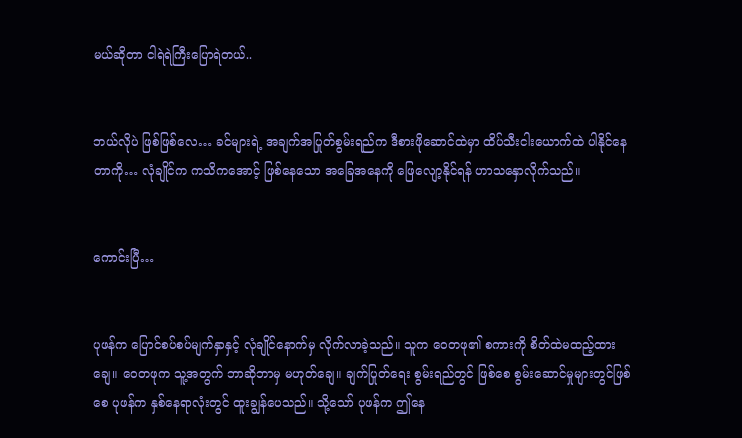မယ်ဆိုတာ ငါရဲရဲကြီးပြောရဲတယ်..


ဘယ်လိုပဲ ဖြစ်ဖြစ်လေ… ခင်များရဲ့ အချက်အပြုတ်စွမ်းရည်က ဒီစားဖိုဆောင်ထဲမှာ ထိပ်သီးငါးယောက်ထဲ ပါနိုင်နေတာကို… လုံချိုင်က ကသိကအောင့် ဖြစ်နေသော အခြေအနေကို ဖြေလျော့နိုင်ရန် ဟာသနှောလိုက်သည်။


ကောင်းပြီ…


ပုဖန်က ပြောင်စပ်စပ်မျက်နှာနှင့် လုံချိုင်နောက်မှ လိုက်လာခဲ့သည်။ သူက ဝေတဖု၏ စကားကို စိတ်ထဲမထည့်ထားချေ။ ဝေတဖုက သူ့အတွက် ဘာဆိုဘာမှ မဟုတ်ချေ။ ချက်ပြုတ်ရေး စွမ်းရည်တွင် ဖြစ်စေ စွမ်းဆောင်မှုများတွင်ဖြစ်စေ ပုဖန်က နှစ်နေရာလုံးတွင် ထူးချွန်ပေသည်။ သို့သော် ပုဖန်က ဤနေ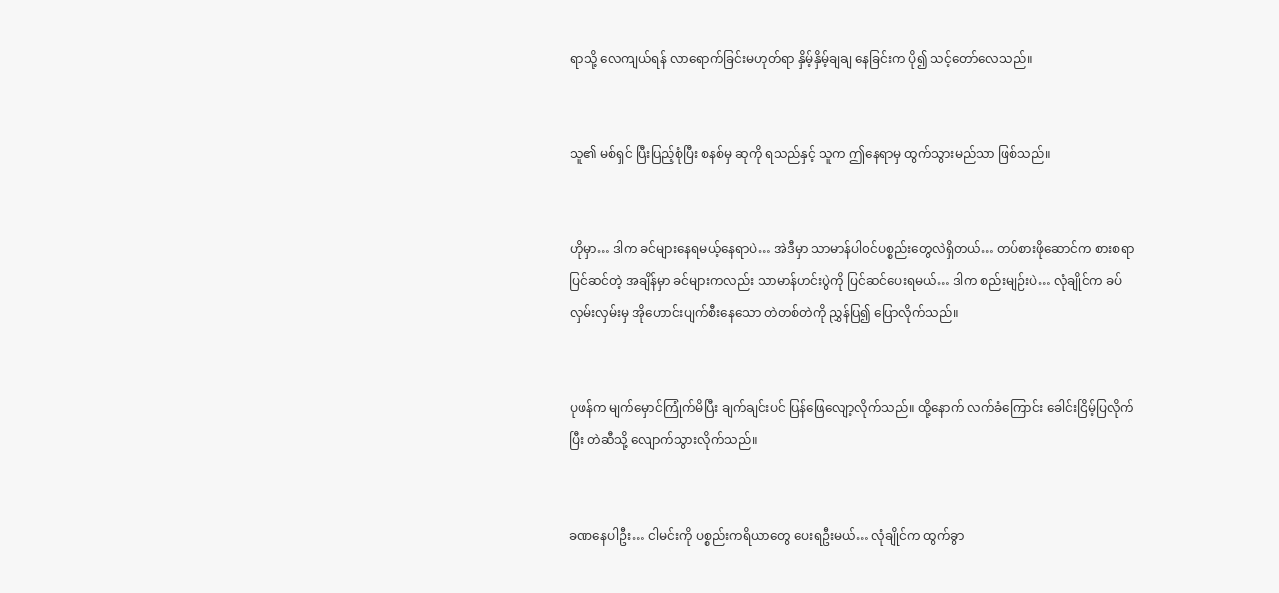ရာသို့ လေကျယ်ရန် လာရောက်ခြင်းမဟုတ်ရာ နှိမ့်နှိမ့်ချချ နေခြင်းက ပို၍ သင့်တော်လေသည်။


သူ၏ မစ်ရှင် ပြီးပြည့်စုံပြီး စနစ်မှ ဆုကို ရသည်နှင့် သူက ဤနေရာမှ ထွက်သွားမည်သာ ဖြစ်သည်။


ဟိုမှာ… ဒါက ခင်များနေရမယ့်နေရာပဲ… အဲဒီမှာ သာမာန်ပါ၀င်ပစ္စည်းတွေလဲရှိတယ်… တပ်စားဖိုဆောင်က စားစရာ ပြင်ဆင်တဲ့ အချိန်မှာ ခင်များကလည်း သာမာန်ဟင်းပွဲကို ပြင်ဆင်ပေးရမယ်… ဒါက စည်းမျဉ်းပဲ… လုံချိုင်က ခပ်လှမ်းလှမ်းမှ အိုဟောင်းပျက်စီးနေသော တဲတစ်တဲကို ညွှန်ပြ၍ ပြောလိုက်သည်။


ပုဖန်က မျက်မှောင်ကြုံက်မိပြီး ချက်ချင်းပင် ပြန်ဖြေလျော့လိုက်သည်။ ထို့နောက် လက်ခံကြောင်း ခေါင်းငြိမ့်ပြလိုက်ပြီး တဲဆီသို့ လျောက်သွားလိုက်သည်။


ခဏနေပါဦး… ငါမင်းကို ပစ္စည်းကရိယာတွေ ပေးရဦးမယ်… လုံချိုင်က ထွက်ခွာ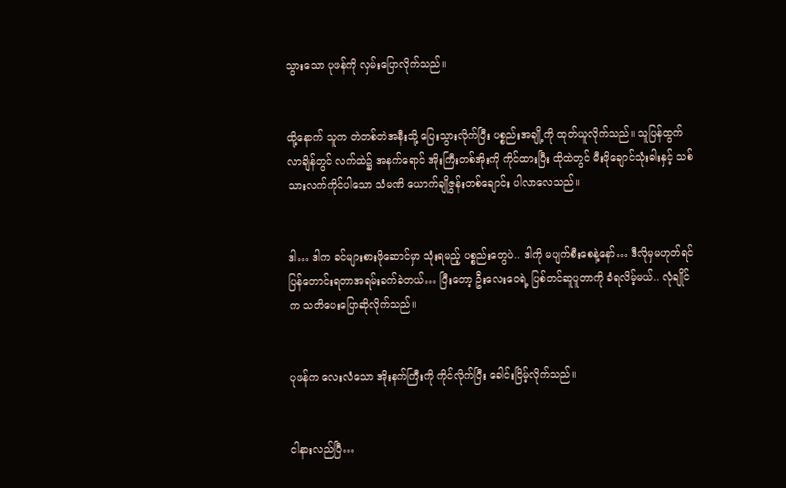သွားသော ပုဖန်ကို လှမ်းပြောလိုက်သည်။


ထို့နောက် သူက တဲတစ်တဲအနီးသို့ ပြေးသွားလိုက်ပြီး ပစ္စည်းအချို့ကို ထုတ်ယူလိုက်သည်။ သူပြန်ထွက်လာချိန်တွင် လက်ထဲ၌ အနက်ရောင် အိုးကြီးတစ်အိုးကို ကိုင်ထားပြီး ထိုထဲတွင် မီးဖိုချောင်သုံးဓါးနှင့် သစ်သားလက်ကိုင်ပါသော သံမဏိ ယောက်ချိုဇွန်းတစ်ချောင်း ပါလာလေသည်။


ဒါ… ဒါက ခင်များစားဖိုဆောင်မှာ သုံးရမည့် ပစ္စည်းတွေပဲ.. ဒါကို မပျက်စီးစေနဲ့နော်… ဒီလိုမှမဟုတ်ရင် ပြန်တောင်းရတာအရမ်းခက်ခဲတယ်… ပြီးတော့ ဦးလေးဝေရဲ့ ပြစ်တင်ဆူပူတာကို ခံရလိမ့်မယ်.. လုံချိုင်က သတိပေးပြောဆိုလိုက်သည်။


ပုဖန်က လေးလံသော အိုးနက်ကြီးကို ကိုင်လိုက်ပြီး ခေါင်းငြိမ့်လိုက်သည်။


ငါနားလည်ပြီ…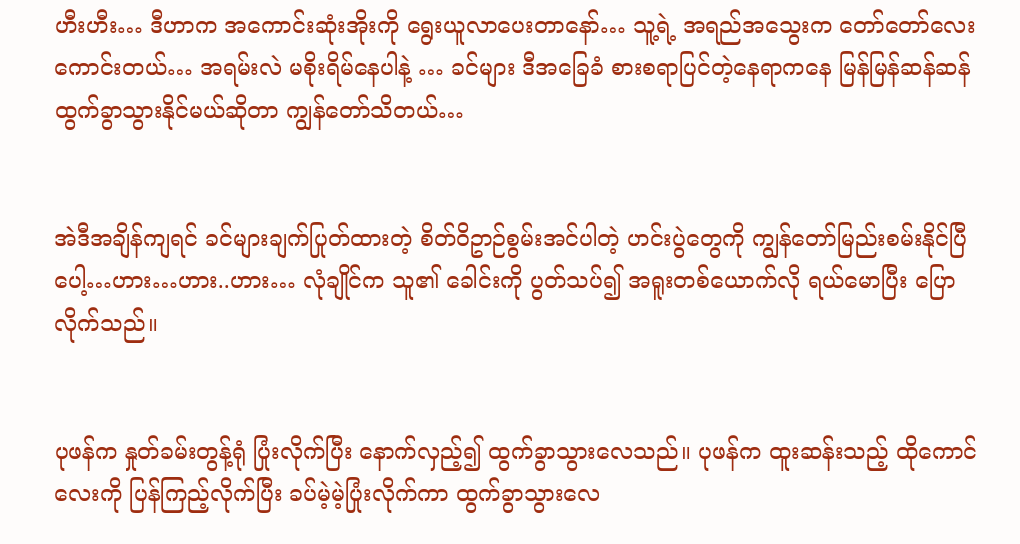ဟီးဟီး… ဒီဟာက အကောင်းဆုံးအိုးကို ရွေးယူလာပေးတာနော်… သူ့ရဲ့ အရည်အသွေးက တော်တော်လေးကောင်းတယ်… အရမ်းလဲ မစိုးရိမ်နေပါနဲ့ … ခင်များ ဒီအခြေခံ စားစရာပြင်တဲ့နေရာကနေ မြန်မြန်ဆန်ဆန် ထွက်ခွာသွားနိုင်မယ်ဆိုတာ ကျွန်တော်သိတယ်…


အဲဒီအချိန်ကျရင် ခင်များချက်ပြုတ်ထားတဲ့ စိတ်ဝိဥာဉ်စွမ်းအင်ပါတဲ့ ဟင်းပွဲတွေကို ကျွန်တော်မြည်းစမ်းနိုင်ပြီပေါ့…ဟား…ဟား..ဟား… လုံချိုင်က သူ၏ ခေါင်းကို ပွတ်သပ်၍ အရူးတစ်ယောက်လို ရယ်မောပြီး ပြောလိုက်သည်။


ပုဖန်က နှုတ်ခမ်းတွန့်ရုံ ပြုံးလိုက်ပြီး နောက်လှည့်၍ ထွက်ခွာသွားလေသည်။ ပုဖန်က ထူးဆန်းသည့် ထိုကောင်လေးကို ပြန်ကြည့်လိုက်ပြီး ခပ်မဲ့မဲ့ပြုံးလိုက်ကာ ထွက်ခွာသွားလေ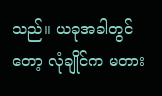သည်။ ယခုအခါတွင်တော့ လုံချိုင်က မတား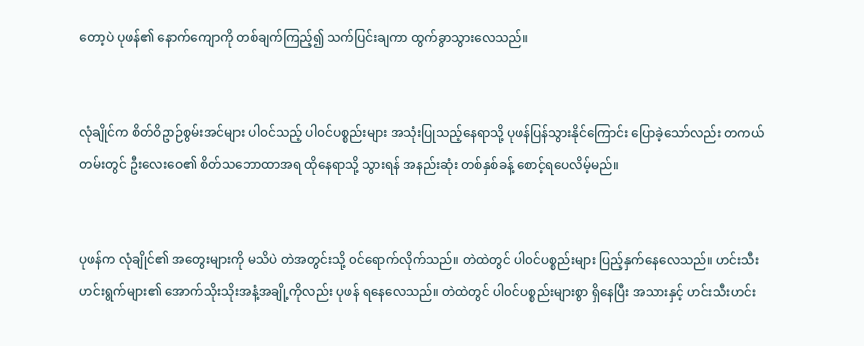တော့ပဲ ပုဖန်၏ နောက်ကျောကို တစ်ချက်ကြည့်၍ သက်ပြင်းချကာ ထွက်ခွာသွားလေသည်။


လုံချိုင်က စိတ်ဝိဥာဉ်စွမ်းအင်များ ပါ၀င်သည့် ပါ၀င်ပစ္စည်းများ အသုံးပြုသည့်နေရာသို့ ပုဖန်ပြန်သွားနိုင်ကြောင်း ပြောခဲ့သော်လည်း တကယ်တမ်းတွင် ဦးလေးဝေ၏ စိတ်သဘောထာအရ ထိုနေရာသို့ သွားရန် အနည်းဆုံး တစ်နှစ်ခန့် စောင့်ရပေလိမ့်မည်။


ပုဖန်က လုံချိုင်၏ အတွေးများကို မသိပဲ တဲအတွင်းသို့ ၀င်ရောက်လိုက်သည်။ တဲထဲတွင် ပါ၀င်ပစ္စည်းများ ပြည့်နှက်နေလေသည်။ ဟင်းသီးဟင်းရွက်များ၏ အောက်သိုးသိုးအနံ့အချို့ကိုလည်း ပုဖန် ရနေလေသည်။ တဲထဲတွင် ပါ၀င်ပစ္စည်းများစွာ ရှိနေပြီး အသားနှင့် ဟင်းသီးဟင်း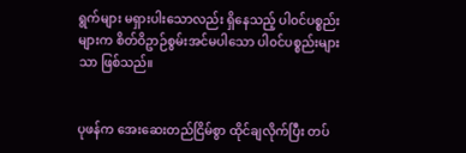ရွက်များ မရှားပါးသောလည်း ရှိနေသည့် ပါ၀င်ပစ္စည်းများက စိတ်ဝိဥာဉ်စွမ်းအင်မပါသော ပါ၀င်ပစ္စည်းများသာ ဖြစ်သည်။


ပုဖန်က အေးဆေးတည်ငြိမ်စွာ ထိုင်ချလိုက်ပြီး တပ်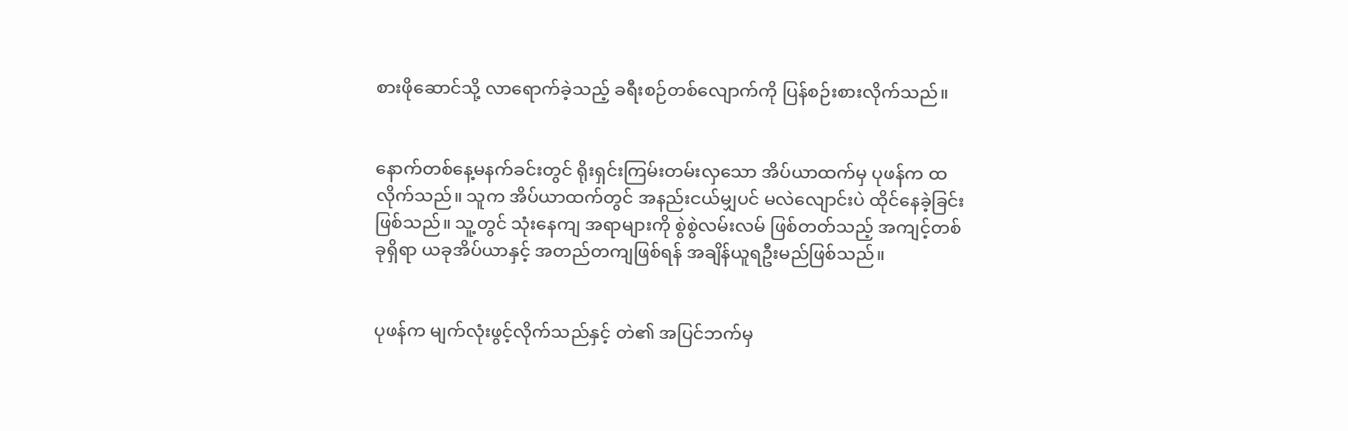စားဖိုဆောင်သို့ လာရောက်ခဲ့သည့် ခရီးစဉ်တစ်လျောက်ကို ပြန်စဉ်းစားလိုက်သည်။


နောက်တစ်နေ့မနက်ခင်းတွင် ရိုးရှင်းကြမ်းတမ်းလှသော အိပ်ယာထက်မှ ပုဖန်က ထလိုက်သည်။ သူက အိပ်ယာထက်တွင် အနည်းငယ်မျှပင် မလဲလျောင်းပဲ ထိုင်နေခဲ့ခြင်း ဖြစ်သည်။ သူ့တွင် သုံးနေကျ အရာများကို စွဲစွဲလမ်းလမ် ဖြစ်တတ်သည့် အကျင့်တစ်ခုရှိရာ ယခုအိပ်ယာနှင့် အတည်တကျဖြစ်ရန် အချိန်ယူရဦးမည်ဖြစ်သည်။


ပုဖန်က မျက်လုံးဖွင့်လိုက်သည်နှင့် တဲ၏ အပြင်ဘက်မှ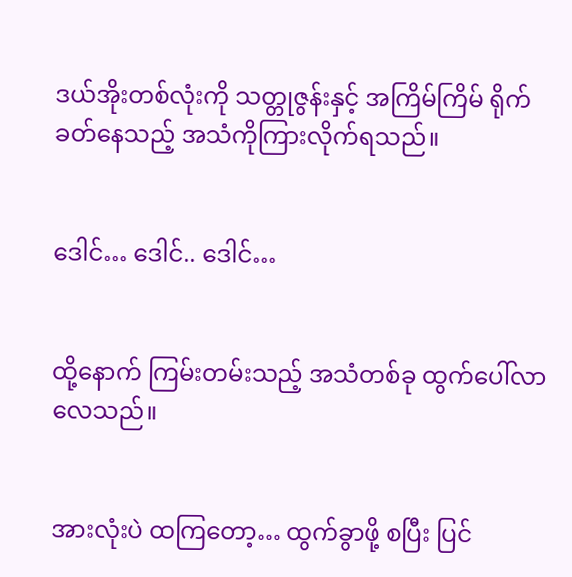ဒယ်အိုးတစ်လုံးကို သတ္တုဇွန်းနှင့် အကြိမ်ကြိမ် ရိုက်ခတ်နေသည့် အသံကိုကြားလိုက်ရသည်။


ဒေါင်… ဒေါင်.. ဒေါင်…


ထို့နောက် ကြမ်းတမ်းသည့် အသံတစ်ခု ထွက်ပေါ်လာလေသည်။


အားလုံးပဲ ထကြတော့… ထွက်ခွာဖို့ စပြီး ပြင်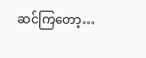ဆင်ကြတော့…